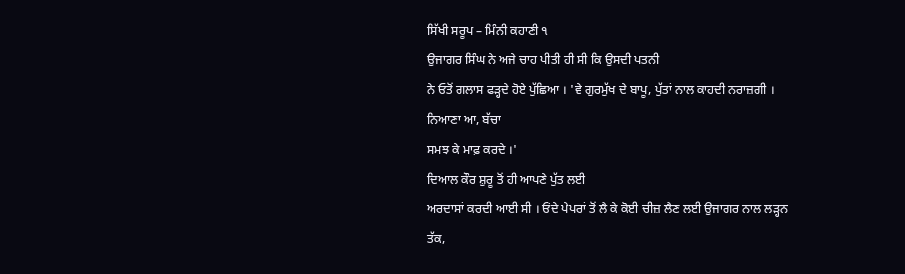ਸਿੱਖੀ ਸਰੂਪ – ਮਿੰਨੀ ਕਹਾਣੀ ੧
ਉਜਾਗਰ ਸਿੰਘ ਨੇ ਅਜੇ ਚਾਹ ਪੀਤੀ ਹੀ ਸੀ ਕਿ ਉਸਦੀ ਪਤਨੀ
ਨੇ ਓਤੋਂ ਗਲਾਸ ਫੜ੍ਹਦੇ ਹੋਏ ਪੁੱਛਿਆ । 'ਵੇ ਗੁਰਮੁੱਖ ਦੇ ਬਾਪੂ, ਪੁੱਤਾਂ ਨਾਲ ਕਾਹਦੀ ਨਰਾਜ਼ਗੀ । ਨਿਆਣਾ ਆ, ਬੱਚਾ
ਸਮਝ ਕੇ ਮਾਫ਼ ਕਰਦੇ ।'
ਦਿਆਲ ਕੌਰ ਸ਼ੁਰੂ ਤੋਂ ਹੀ ਆਪਣੇ ਪੁੱਤ ਲਈ
ਅਰਦਾਸਾਂ ਕਰਦੀ ਆਈ ਸੀ । ਓਂਦੇ ਪੇਪਰਾਂ ਤੋਂ ਲੈ ਕੇ ਕੋਈ ਚੀਜ਼ ਲੈਣ ਲਈ ਉਜਾਗਰ ਨਾਲ ਲੜ੍ਹਨ ਤੱਕ,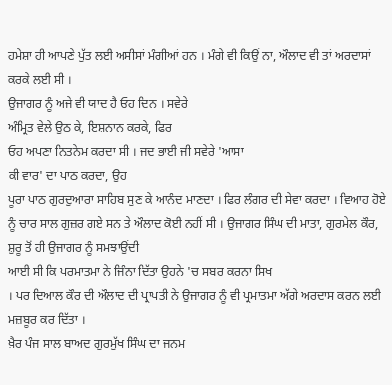ਹਮੇਸ਼ਾ ਹੀ ਆਪਣੇ ਪੁੱਤ ਲਈ ਅਸੀਸਾਂ ਮੰਗੀਆਂ ਹਨ । ਮੰਗੇ ਵੀ ਕਿਉਂ ਨਾ, ਔਲਾਦ ਵੀ ਤਾਂ ਅਰਦਾਸਾਂ ਕਰਕੇ ਲਈ ਸੀ ।
ਉਜਾਗਰ ਨੂੰ ਅਜੇ ਵੀ ਯਾਦ ਹੈ ਓਹ ਦਿਨ । ਸਵੇਰੇ
ਅੰਮ੍ਰਿਤ ਵੇਲੇ ਉਠ ਕੇ, ਇਸ਼ਨਾਨ ਕਰਕੇ, ਫਿਰ
ਓਹ ਅਪਣਾ ਨਿਤਨੇਮ ਕਰਦਾ ਸੀ । ਜਦ ਭਾਈ ਜੀ ਸਵੇਰੇ 'ਆਸਾ
ਕੀ ਵਾਰ' ਦਾ ਪਾਠ ਕਰਦਾ, ਉਹ
ਪੂਰਾ ਪਾਠ ਗੁਰਦੁਆਰਾ ਸਾਹਿਬ ਸੁਣ ਕੇ ਆਨੰਦ ਮਾਣਦਾ । ਫਿਰ ਲੰਗਰ ਦੀ ਸੇਵਾ ਕਰਦਾ । ਵਿਆਹ ਹੋਏ
ਨੂੰ ਚਾਰ ਸਾਲ ਗੁਜ਼ਰ ਗਏ ਸਨ ਤੇ ਔਲਾਦ ਕੋਈ ਨਹੀਂ ਸੀ । ਉਜਾਗਰ ਸਿੰਘ ਦੀ ਮਾਤਾ, ਗੁਰਮੇਲ ਕੌਰ, ਸ਼ੁਰੂ ਤੋਂ ਹੀ ਉਜਾਗਰ ਨੂੰ ਸਮਝਾਉਂਦੀ
ਆਈ ਸੀ ਕਿ ਪਰਮਾਤਮਾ ਨੇ ਜਿੰਨਾ ਦਿੱਤਾ ਉਹਨੇ 'ਚ ਸਬਰ ਕਰਨਾ ਸਿਖ
। ਪਰ ਦਿਆਲ ਕੌਰ ਦੀ ਔਲਾਦ ਦੀ ਪ੍ਰਾਪਤੀ ਨੇ ਉਜਾਗਰ ਨੂੰ ਵੀ ਪ੍ਰਮਾਤਮਾ ਅੱਗੇ ਅਰਦਾਸ ਕਰਨ ਲਈ
ਮਜ਼ਬੂਰ ਕਰ ਦਿੱਤਾ ।
ਖ਼ੈਰ ਪੰਜ ਸਾਲ ਬਾਅਦ ਗੁਰਮੁੱਖ ਸਿੰਘ ਦਾ ਜਨਮ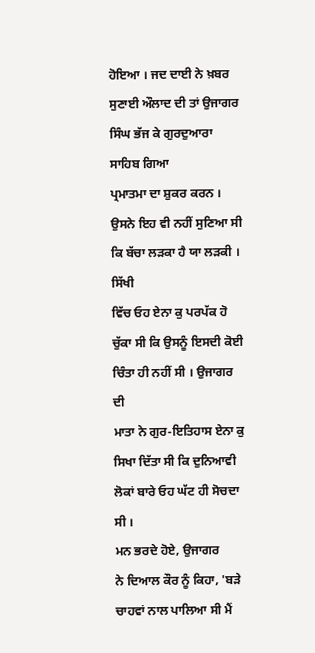ਹੋਇਆ । ਜਦ ਦਾਈ ਨੇ ਖ਼ਬਰ ਸੁਣਾਈ ਔਲਾਦ ਦੀ ਤਾਂ ਉਜਾਗਰ ਸਿੰਘ ਭੱਜ ਕੇ ਗੁਰਦੁਆਰਾ ਸਾਹਿਬ ਗਿਆ
ਪ੍ਰਮਾਤਮਾ ਦਾ ਸ਼ੁਕਰ ਕਰਨ । ਉਸਨੇ ਇਹ ਵੀ ਨਹੀਂ ਸੁਣਿਆ ਸੀ ਕਿ ਬੱਚਾ ਲੜਕਾ ਹੈ ਯਾ ਲੜਕੀ । ਸਿੱਖੀ
ਵਿੱਚ ਓਹ ਏਨਾ ਕੁ ਪਰਪੱਕ ਹੋ ਚੁੱਕਾ ਸੀ ਕਿ ਉਸਨੂੰ ਇਸਦੀ ਕੋਈ ਚਿੰਤਾ ਹੀ ਨਹੀਂ ਸੀ । ਉਜਾਗਰ ਦੀ
ਮਾਤਾ ਨੇ ਗੁਰ-ਇਤਿਹਾਸ ਏਨਾ ਕੁ ਸਿਖਾ ਦਿੱਤਾ ਸੀ ਕਿ ਦੁਨਿਆਵੀ ਲੋਕਾਂ ਬਾਰੇ ਓਹ ਘੱਟ ਹੀ ਸੋਚਦਾ
ਸੀ ।
ਮਨ ਭਰਦੇ ਹੋਏ, ਉਜਾਗਰ
ਨੇ ਦਿਆਲ ਕੌਰ ਨੂੰ ਕਿਹਾ, 'ਬੜੇ ਚਾਹਵਾਂ ਨਾਲ ਪਾਲਿਆ ਸੀ ਮੈਂ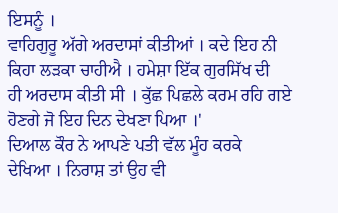ਇਸਨੂੰ ।
ਵਾਹਿਗੁਰੂ ਅੱਗੇ ਅਰਦਾਸਾਂ ਕੀਤੀਆਂ । ਕਦੇ ਇਹ ਨੀ ਕਿਹਾ ਲੜਕਾ ਚਾਹੀਐ । ਹਮੇਸ਼ਾ ਇੱਕ ਗੁਰਸਿੱਖ ਦੀ
ਹੀ ਅਰਦਾਸ ਕੀਤੀ ਸੀ । ਕੁੱਛ ਪਿਛਲੇ ਕਰਮ ਰਹਿ ਗਏ ਹੋਣਗੇ ਜੋ ਇਹ ਦਿਨ ਦੇਖਣਾ ਪਿਆ ।'
ਦਿਆਲ ਕੌਰ ਨੇ ਆਪਣੇ ਪਤੀ ਵੱਲ ਮੂੰਹ ਕਰਕੇ
ਦੇਖਿਆ । ਨਿਰਾਸ਼ ਤਾਂ ਉਹ ਵੀ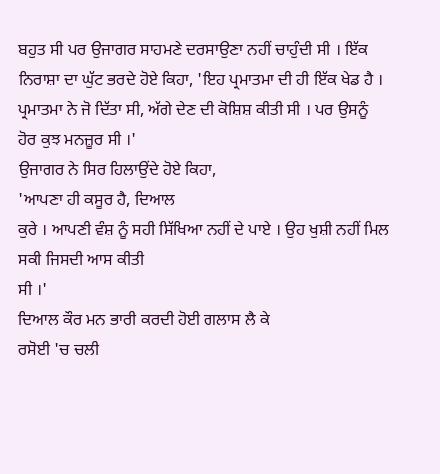ਬਹੁਤ ਸੀ ਪਰ ਉਜਾਗਰ ਸਾਹਮਣੇ ਦਰਸਾਉਣਾ ਨਹੀਂ ਚਾਹੁੰਦੀ ਸੀ । ਇੱਕ
ਨਿਰਾਸ਼ਾ ਦਾ ਘੁੱਟ ਭਰਦੇ ਹੋਏ ਕਿਹਾ, 'ਇਹ ਪ੍ਰਮਾਤਮਾ ਦੀ ਹੀ ਇੱਕ ਖੇਡ ਹੈ ।
ਪ੍ਰਮਾਤਮਾ ਨੇ ਜੋ ਦਿੱਤਾ ਸੀ, ਅੱਗੇ ਦੇਣ ਦੀ ਕੋਸ਼ਿਸ਼ ਕੀਤੀ ਸੀ । ਪਰ ਉਸਨੂੰ
ਹੋਰ ਕੁਝ ਮਨਜ਼ੂਰ ਸੀ ।'
ਉਜਾਗਰ ਨੇ ਸਿਰ ਹਿਲਾਉਂਦੇ ਹੋਏ ਕਿਹਾ,
'ਆਪਣਾ ਹੀ ਕਸੂਰ ਹੈ, ਦਿਆਲ
ਕੁਰੇ । ਆਪਣੀ ਵੰਸ਼ ਨੂੰ ਸਹੀ ਸਿੱਖਿਆ ਨਹੀਂ ਦੇ ਪਾਏ । ਉਹ ਖੁਸ਼ੀ ਨਹੀਂ ਮਿਲ ਸਕੀ ਜਿਸਦੀ ਆਸ ਕੀਤੀ
ਸੀ ।'
ਦਿਆਲ ਕੌਰ ਮਨ ਭਾਰੀ ਕਰਦੀ ਹੋਈ ਗਲਾਸ ਲੈ ਕੇ
ਰਸੋਈ 'ਚ ਚਲੀ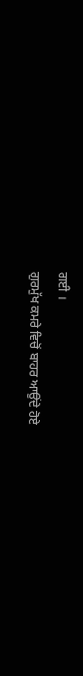ਗਈ ।
ਗੁਰਮੁੱਖ ਕਮਰੇ ਵਿਚੋਂ ਬਾਹਰ ਆਉਂਦੇ ਹੋਏ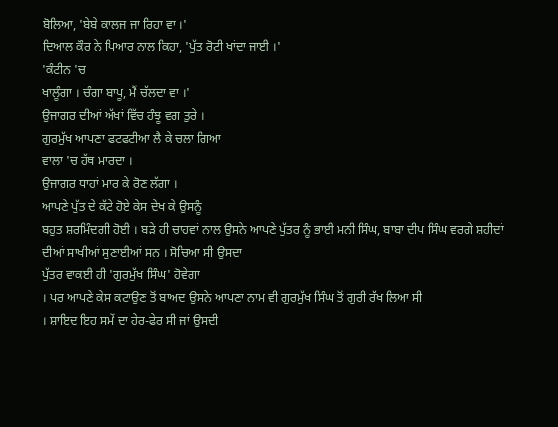ਬੋਲਿਆ, 'ਬੇਬੇ ਕਾਲਜ ਜਾ ਰਿਹਾ ਵਾ ।'
ਦਿਆਲ ਕੌਰ ਨੇ ਪਿਆਰ ਨਾਲ ਕਿਹਾ, 'ਪੁੱਤ ਰੋਟੀ ਖਾਂਦਾ ਜਾਈ ।'
'ਕੰਟੀਨ 'ਚ
ਖਾਲੂੰਗਾ । ਚੰਗਾ ਬਾਪੂ, ਮੈਂ ਚੱਲਦਾ ਵਾ ।'
ਉਜਾਗਰ ਦੀਆਂ ਅੱਖਾਂ ਵਿੱਚ ਹੰਝੂ ਵਗ ਤੁਰੇ ।
ਗੁਰਮੁੱਖ ਆਪਣਾ ਫਟਫਟੀਆ ਲੈ ਕੇ ਚਲਾ ਗਿਆ
ਵਾਲਾ 'ਚ ਹੱਥ ਮਾਰਦਾ ।
ਉਜਾਗਰ ਧਾਹਾਂ ਮਾਰ ਕੇ ਰੋਣ ਲੱਗਾ ।
ਆਪਣੇ ਪੁੱਤ ਦੇ ਕੱਟੇ ਹੋਏ ਕੇਸ ਦੇਖ ਕੇ ਉਸਨੂੰ
ਬਹੁਤ ਸ਼ਰਮਿੰਦਗੀ ਹੋਈ । ਬੜੇ ਹੀ ਚਾਹਵਾਂ ਨਾਲ ਉਸਨੇ ਆਪਣੇ ਪੁੱਤਰ ਨੂੰ ਭਾਈ ਮਨੀ ਸਿੰਘ, ਬਾਬਾ ਦੀਪ ਸਿੰਘ ਵਰਗੇ ਸ਼ਹੀਦਾਂ ਦੀਆਂ ਸਾਖੀਆਂ ਸੁਣਾਈਆਂ ਸਨ । ਸੋਚਿਆ ਸੀ ਉਸਦਾ
ਪੁੱਤਰ ਵਾਕਈ ਹੀ 'ਗੁਰਮੁੱਖ ਸਿੰਘ' ਹੋਵੇਗਾ
। ਪਰ ਆਪਣੇ ਕੇਸ ਕਟਾਉਣ ਤੋਂ ਬਾਅਦ ਉਸਨੇ ਆਪਣਾ ਨਾਮ ਵੀ ਗੁਰਮੁੱਖ ਸਿੰਘ ਤੋਂ ਗੁਰੀ ਰੱਖ ਲਿਆ ਸੀ
। ਸ਼ਾਇਦ ਇਹ ਸਮੇਂ ਦਾ ਹੇਰ-ਫੇਰ ਸੀ ਜਾਂ ਉਸਦੀ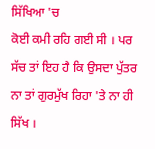ਸਿੱਖਿਆ 'ਚ
ਕੋਈ ਕਮੀ ਰਹਿ ਗਈ ਸੀ । ਪਰ ਸੱਚ ਤਾਂ ਇਹ ਹੈ ਕਿ ਉਸਦਾ ਪੁੱਤਰ ਨਾ ਤਾਂ ਗੁਰਮੁੱਖ ਰਿਹਾ 'ਤੇ ਨਾ ਹੀ ਸਿੱਖ ।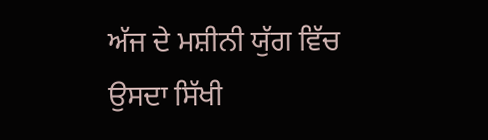ਅੱਜ ਦੇ ਮਸ਼ੀਨੀ ਯੁੱਗ ਵਿੱਚ ਉਸਦਾ ਸਿੱਖੀ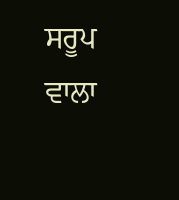ਸਰੂਪ ਵਾਲਾ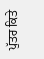ਪੁੱਤਰ ਕਿਤੇ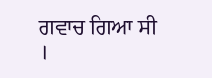ਗਵਾਚ ਗਿਆ ਸੀ ।